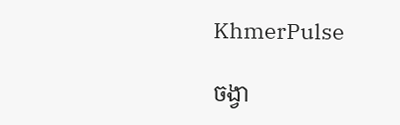KhmerPulse

ចង្វា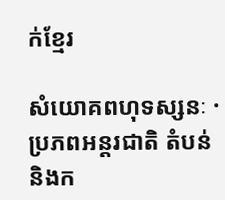ក់ខ្មែរ

សំយោគពហុទស្សនៈ · ប្រភពអន្តរជាតិ តំបន់ និងក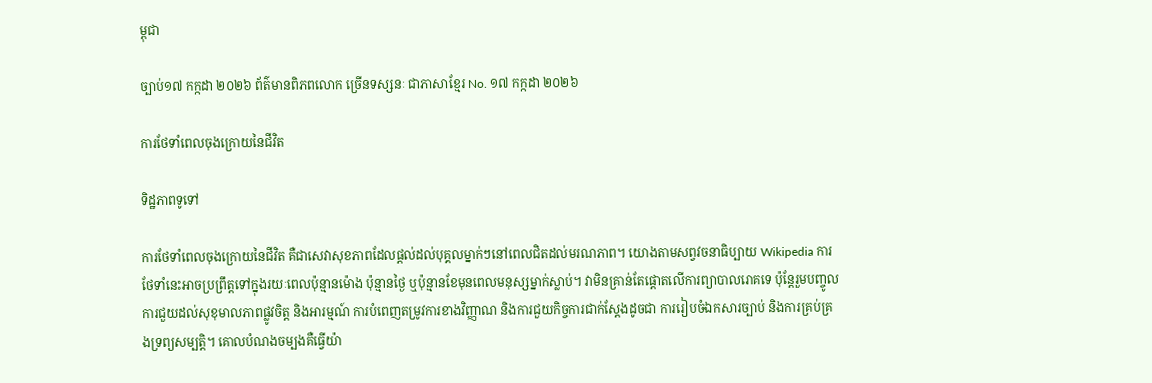ម្ពុជា

ច្បាប់១៧ កក្កដា ២០២៦ ព័ត៌មានពិភពលោក ច្រើនទស្សនៈ ជាភាសាខ្មែរ No. ១៧ កក្កដា ២០២៦

ការថែទាំពេលចុងក្រោយនៃជីវិត

ទិដ្ឋភាពទូទៅ

ការថែទាំពេលចុងក្រោយនៃជីវិត គឺជាសេវាសុខភាពដែលផ្តល់ដល់បុគ្គលម្នាក់ៗនៅពេលជិតដល់មរណភាព។ យោងតាមសព្វវចនាធិប្បាយ Wikipedia ការថែទាំនេះអាចប្រព្រឹត្តទៅក្នុងរយៈពេលប៉ុន្មានម៉ោង ប៉ុន្មានថ្ងៃ ឬប៉ុន្មានខែមុនពេលមនុស្សម្នាក់ស្លាប់។ វាមិនគ្រាន់តែផ្តោតលើការព្យាបាលរោគទេ ប៉ុន្តែរួមបញ្ចូលការជួយដល់សុខុមាលភាពផ្លូវចិត្ត និងអារម្មណ៍ ការបំពេញតម្រូវការខាងវិញ្ញាណ និងការជួយកិច្ចការជាក់ស្តែងដូចជា ការរៀបចំឯកសារច្បាប់ និងការគ្រប់គ្រងទ្រព្យសម្បត្តិ។ គោលបំណងចម្បងគឺធ្វើយ៉ា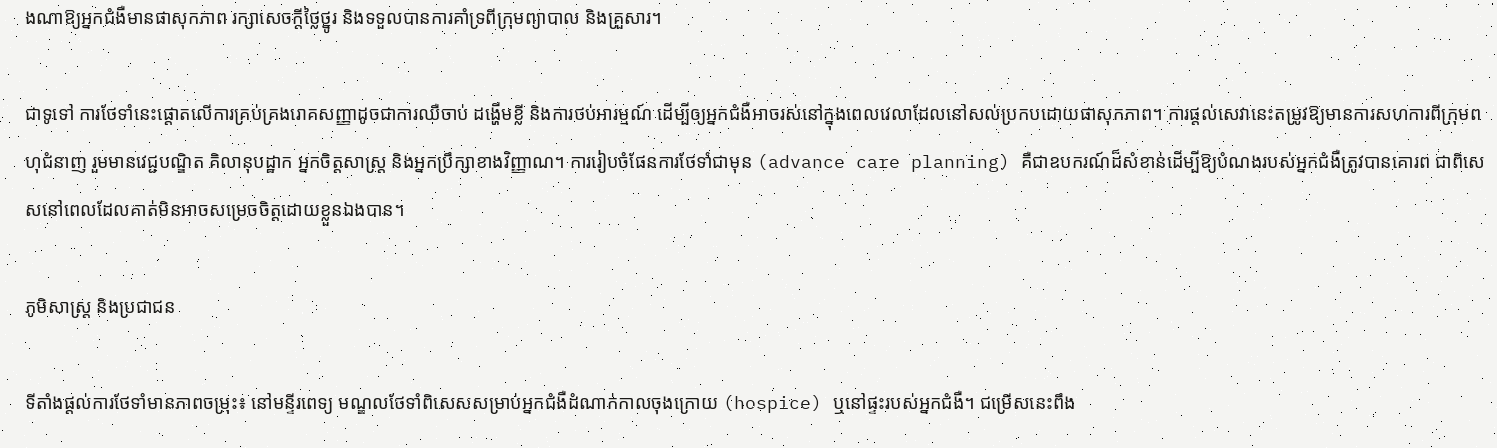ងណាឱ្យអ្នកជំងឺមានផាសុកភាព រក្សាសេចក្តីថ្លៃថ្នូរ និងទទួលបានការគាំទ្រពីក្រុមព្យាបាល និងគ្រួសារ។

ជាទូទៅ ការថែទាំនេះផ្តោតលើការគ្រប់គ្រងរោគសញ្ញាដូចជាការឈឺចាប់ ដង្ហើមខ្លី និងការថប់អារម្មណ៍ ដើម្បីឲ្យអ្នកជំងឺអាចរស់នៅក្នុងពេលវេលាដែលនៅសល់ប្រកបដោយផាសុកភាព។ ការផ្តល់សេវានេះតម្រូវឱ្យមានការសហការពីក្រុមពហុជំនាញ រួមមានវេជ្ជបណ្ឌិត គិលានុបដ្ឋាក អ្នកចិត្តសាស្ត្រ និងអ្នកប្រឹក្សាខាងវិញ្ញាណ។ ការរៀបចំផែនការថែទាំជាមុន (advance care planning) គឺជាឧបករណ៍ដ៏សំខាន់ដើម្បីឱ្យបំណងរបស់អ្នកជំងឺត្រូវបានគោរព ជាពិសេសនៅពេលដែលគាត់មិនអាចសម្រេចចិត្តដោយខ្លួនឯងបាន។

ភូមិសាស្ត្រ និងប្រជាជន

ទីតាំងផ្តល់ការថែទាំមានភាពចម្រុះ៖ នៅមន្ទីរពេទ្យ មណ្ឌលថែទាំពិសេសសម្រាប់អ្នកជំងឺដំណាក់កាលចុងក្រោយ (hospice) ឬនៅផ្ទះរបស់អ្នកជំងឺ។ ជម្រើសនេះពឹង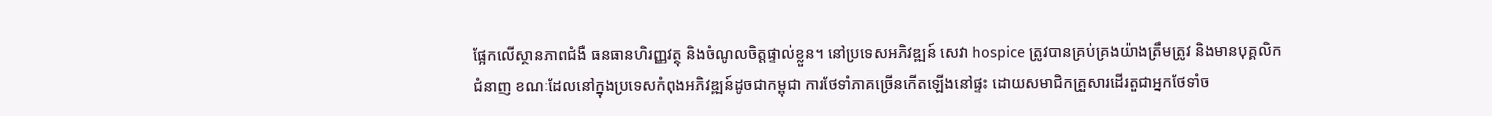ផ្អែកលើស្ថានភាពជំងឺ ធនធានហិរញ្ញវត្ថុ និងចំណូលចិត្តផ្ទាល់ខ្លួន។ នៅប្រទេសអភិវឌ្ឍន៍ សេវា hospice ត្រូវបានគ្រប់គ្រងយ៉ាងត្រឹមត្រូវ និងមានបុគ្គលិកជំនាញ ខណៈដែលនៅក្នុងប្រទេសកំពុងអភិវឌ្ឍន៍ដូចជាកម្ពុជា ការថែទាំភាគច្រើនកើតឡើងនៅផ្ទះ ដោយសមាជិកគ្រួសារដើរតួជាអ្នកថែទាំច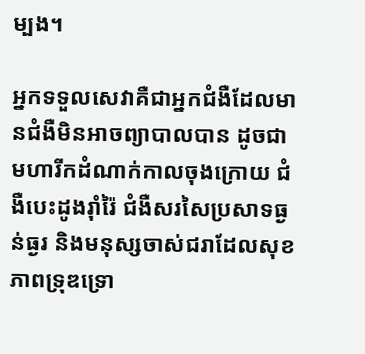ម្បង។

អ្នកទទួលសេវាគឺជាអ្នកជំងឺដែលមានជំងឺមិនអាចព្យាបាលបាន ដូចជាមហារីកដំណាក់កាលចុងក្រោយ ជំងឺបេះដូងរ៉ាំរ៉ៃ ជំងឺសរសៃប្រសាទធ្ងន់ធ្ងរ និងមនុស្សចាស់ជរាដែលសុខភាពទ្រុឌទ្រោ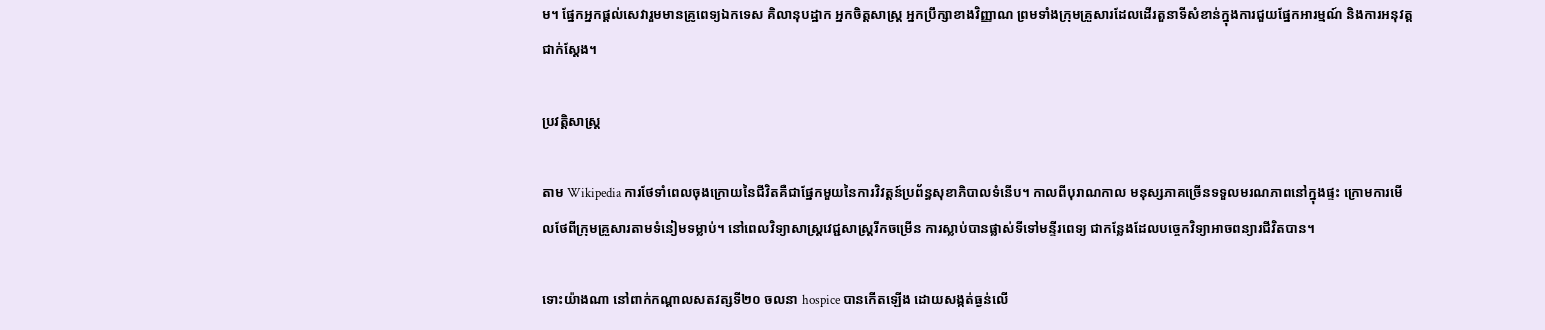ម។ ផ្នែកអ្នកផ្តល់សេវារួមមានគ្រូពេទ្យឯកទេស គិលានុបដ្ឋាក អ្នកចិត្តសាស្ត្រ អ្នកប្រឹក្សាខាងវិញ្ញាណ ព្រមទាំងក្រុមគ្រួសារដែលដើរតួនាទីសំខាន់ក្នុងការជួយផ្នែកអារម្មណ៍ និងការអនុវត្តជាក់ស្តែង។

ប្រវត្តិសាស្ត្រ

តាម Wikipedia ការថែទាំពេលចុងក្រោយនៃជីវិតគឺជាផ្នែកមួយនៃការវិវត្តន៍ប្រព័ន្ធសុខាភិបាលទំនើប។ កាលពីបុរាណកាល មនុស្សភាគច្រើនទទួលមរណភាពនៅក្នុងផ្ទះ ក្រោមការមើលថែពីក្រុមគ្រួសារតាមទំនៀមទម្លាប់។ នៅពេលវិទ្យាសាស្ត្រវេជ្ជសាស្ត្ររីកចម្រើន ការស្លាប់បានផ្លាស់ទីទៅមន្ទីរពេទ្យ ជាកន្លែងដែលបច្ចេកវិទ្យាអាចពន្យារជីវិតបាន។

ទោះយ៉ាងណា នៅពាក់កណ្ដាលសតវត្សទី២០ ចលនា hospice បានកើតឡើង ដោយសង្កត់ធ្ងន់លើ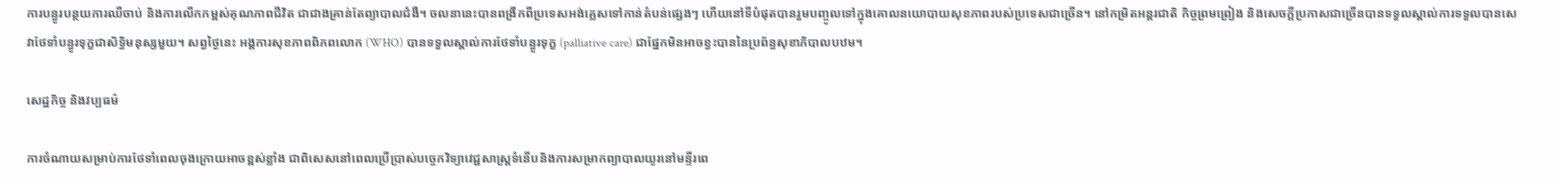ការបន្ធូរបន្ថយការឈឺចាប់ និងការលើកកម្ពស់គុណភាពជីវិត ជាជាងគ្រាន់តែព្យាបាលជំងឺ។ ចលនានេះបានពង្រីកពីប្រទេសអង់គ្លេសទៅកាន់តំបន់ផ្សេងៗ ហើយនៅទីបំផុតបានរួមបញ្ចូលទៅក្នុងគោលនយោបាយសុខភាពរបស់ប្រទេសជាច្រើន។ នៅកម្រិតអន្តរជាតិ កិច្ចព្រមព្រៀង និងសេចក្តីប្រកាសជាច្រើនបានទទួលស្គាល់ការទទួលបានសេវាថែទាំបន្ធូរទុក្ខជាសិទ្ធិមនុស្សមួយ។ សព្វថ្ងៃនេះ អង្គការសុខភាពពិភពលោក (WHO) បានទទួលស្គាល់ការថែទាំបន្ធូរទុក្ខ (palliative care) ជាផ្នែកមិនអាចខ្វះបាននៃប្រព័ន្ធសុខាភិបាលបឋម។

សេដ្ឋកិច្ច និងវប្បធម៌

ការចំណាយសម្រាប់ការថែទាំពេលចុងក្រោយអាចខ្ពស់ខ្លាំង ជាពិសេសនៅពេលប្រើប្រាស់បច្ចេកវិទ្យាវេជ្ជសាស្ត្រទំនើបនិងការសម្រាកព្យាបាលយូរនៅមន្ទីរពេ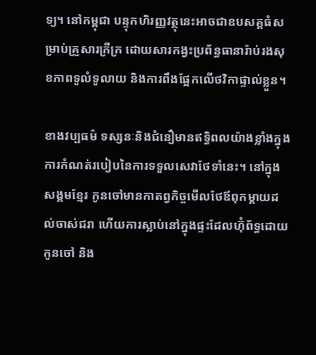ទ្យ។ នៅកម្ពុជា បន្ទុកហិរញ្ញវត្ថុនេះអាចជាឧបសគ្គធំសម្រាប់គ្រួសារក្រីក្រ ដោយសារកង្វះប្រព័ន្ធធានារ៉ាប់រងសុខភាពទូលំទូលាយ និងការពឹងផ្អែកលើថវិកាផ្ទាល់ខ្លួន។

ខាងវប្បធម៌ ទស្សនៈនិងជំនឿមានឥទ្ធិពលយ៉ាងខ្លាំងក្នុងការកំណត់របៀបនៃការទទួលសេវាថែទាំនេះ។ នៅក្នុងសង្គមខ្មែរ កូនចៅមានកាតព្វកិច្ចមើលថែឪពុកម្តាយដល់ចាស់ជរា ហើយការស្លាប់នៅក្នុងផ្ទះដែលហ៊ុំព័ទ្ធដោយកូនចៅ និង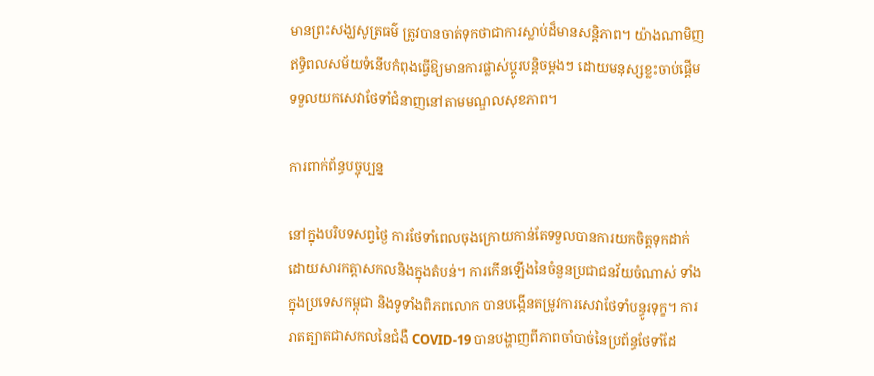មានព្រះសង្ឃសូត្រធម៌ ត្រូវបានចាត់ទុកថាជាការស្លាប់ដ៏មានសន្តិភាព។ យ៉ាងណាមិញ ឥទ្ធិពលសម័យទំនើបកំពុងធ្វើឱ្យមានការផ្លាស់ប្តូរបន្តិចម្តងៗ ដោយមនុស្សខ្លះចាប់ផ្តើមទទួលយកសេវាថែទាំជំនាញនៅតាមមណ្ឌលសុខភាព។

ការពាក់ព័ន្ធបច្ចុប្បន្ន

នៅក្នុងបរិបទសព្វថ្ងៃ ការថែទាំពេលចុងក្រោយកាន់តែទទួលបានការយកចិត្តទុកដាក់ ដោយសារកត្តាសកលនិងក្នុងតំបន់។ ការកើនឡើងនៃចំនួនប្រជាជនវ័យចំណាស់ ទាំងក្នុងប្រទេសកម្ពុជា និងទូទាំងពិភពលោក បានបង្កើនតម្រូវការសេវាថែទាំបន្ធូរទុក្ខ។ ការរាតត្បាតជាសកលនៃជំងឺ COVID-19 បានបង្ហាញពីភាពចាំបាច់នៃប្រព័ន្ធថែទាំដែ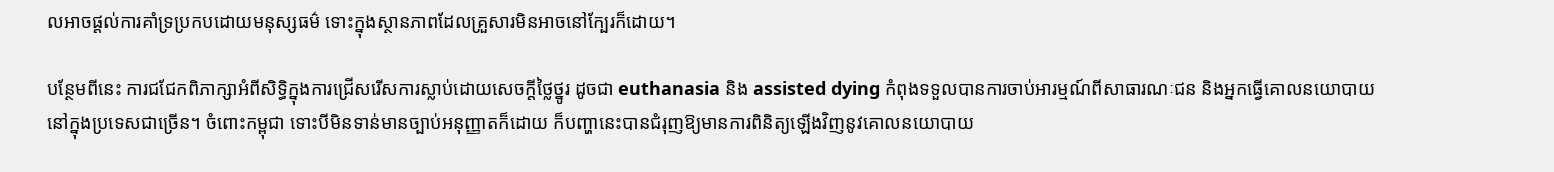លអាចផ្តល់ការគាំទ្រប្រកបដោយមនុស្សធម៌ ទោះក្នុងស្ថានភាពដែលគ្រួសារមិនអាចនៅក្បែរក៏ដោយ។

បន្ថែមពីនេះ ការជជែកពិភាក្សាអំពីសិទ្ធិក្នុងការជ្រើសរើសការស្លាប់ដោយសេចក្តីថ្លៃថ្នូរ ដូចជា euthanasia និង assisted dying កំពុងទទួលបានការចាប់អារម្មណ៍ពីសាធារណៈជន និងអ្នកធ្វើគោលនយោបាយនៅក្នុងប្រទេសជាច្រើន។ ចំពោះកម្ពុជា ទោះបីមិនទាន់មានច្បាប់អនុញ្ញាតក៏ដោយ ក៏បញ្ហានេះបានជំរុញឱ្យមានការពិនិត្យឡើងវិញនូវគោលនយោបាយ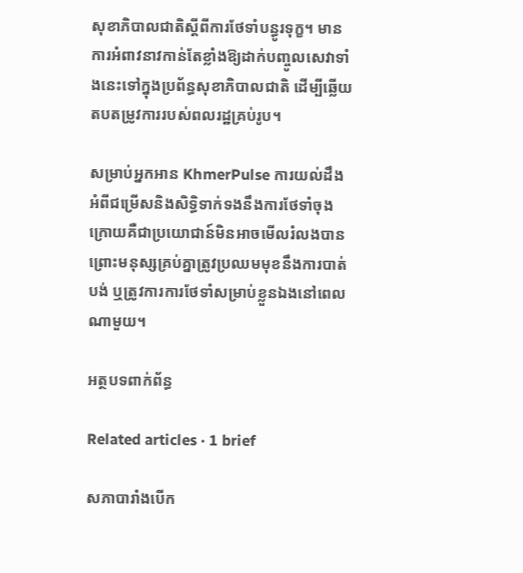សុខាភិបាលជាតិស្តីពីការថែទាំបន្ធូរទុក្ខ។ មានការអំពាវនាវកាន់តែខ្លាំងឱ្យដាក់បញ្ចូលសេវាទាំងនេះទៅក្នុងប្រព័ន្ធសុខាភិបាលជាតិ ដើម្បីឆ្លើយតបតម្រូវការរបស់ពលរដ្ឋគ្រប់រូប។

សម្រាប់អ្នកអាន KhmerPulse ការយល់ដឹងអំពីជម្រើសនិងសិទ្ធិទាក់ទងនឹងការថែទាំចុងក្រោយគឺជាប្រយោជាន៍មិនអាចមើលរំលងបាន ព្រោះមនុស្សគ្រប់គ្នាត្រូវប្រឈមមុខនឹងការបាត់បង់ ឬត្រូវការការថែទាំសម្រាប់ខ្លួនឯងនៅពេលណាមួយ។

អត្ថបទពាក់ព័ន្ធ

Related articles · 1 brief

សភាបារាំងបើក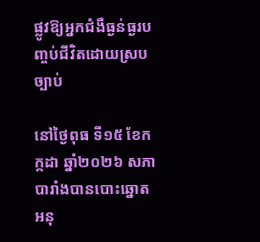ផ្លូវឱ្យអ្នកជំងឺធ្ងន់ធ្ងរបញ្ចប់ជីវិតដោយស្របច្បាប់

នៅថ្ងៃពុធ ទី១៥ ខែកក្កដា ឆ្នាំ២០២៦ សភាបារាំងបានបោះឆ្នោតអនុ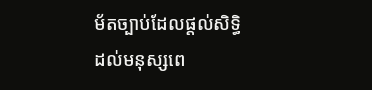ម័តច្បាប់ដែលផ្តល់សិទ្ធិដល់មនុស្សពេ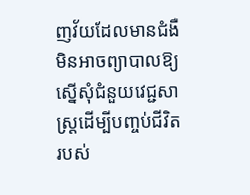ញវ័យដែលមានជំងឺមិនអាចព្យាបាលឱ្យស្នើសុំជំនួយវេជ្ជសាស្ត្រដើម្បីបញ្ចប់ជីវិតរបស់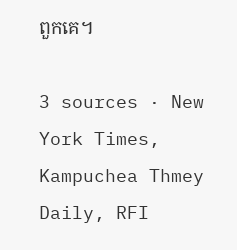ពួកគេ។

3 sources · New York Times, Kampuchea Thmey Daily, RFI